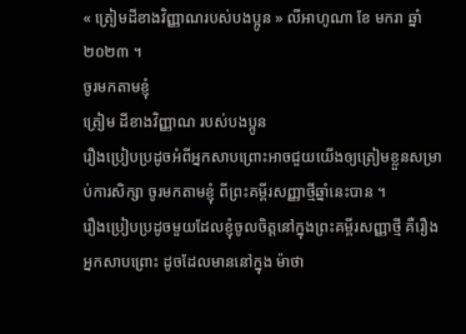« ត្រៀមដីខាងវិញ្ញាណរបស់បងប្អូន » លីអាហូណា ខែ មករា ឆ្នាំ ២០២៣ ។
ចូរមកតាមខ្ញុំ
ត្រៀម ដីខាងវិញ្ញាណ របស់បងប្អូន
រឿងប្រៀបប្រដូចអំពីអ្នកសាបព្រោះអាចជួយយើងឲ្យត្រៀមខ្លួនសម្រាប់ការសិក្សា ចូរមកតាមខ្ញុំ ពីព្រះគម្ពីរសញ្ញាថ្មីឆ្នាំនេះបាន ។
រឿងប្រៀបប្រដូចមួយដែលខ្ញុំចូលចិត្តនៅក្នុងព្រះគម្ពីរសញ្ញាថ្មី គឺរឿងអ្នកសាបព្រោះ ដូចដែលមាននៅក្នុង ម៉ាថា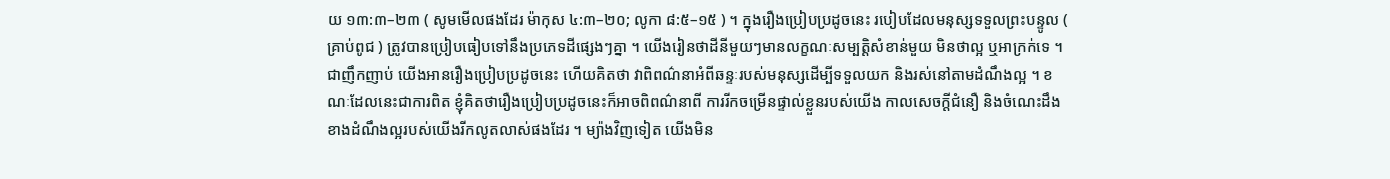យ ១៣:៣–២៣ ( សូមមើលផងដែរ ម៉ាកុស ៤:៣–២០; លូកា ៨:៥–១៥ ) ។ ក្នុងរឿងប្រៀបប្រដូចនេះ របៀបដែលមនុស្សទទួលព្រះបន្ទូល ( គ្រាប់ពូជ ) ត្រូវបានប្រៀបធៀបទៅនឹងប្រភេទដីផ្សេងៗគ្នា ។ យើងរៀនថាដីនីមួយៗមានលក្ខណៈសម្បត្តិសំខាន់មួយ មិនថាល្អ ឬអាក្រក់ទេ ។
ជាញឹកញាប់ យើងអានរឿងប្រៀបប្រដូចនេះ ហើយគិតថា វាពិពណ៌នាអំពីឆន្ទៈរបស់មនុស្សដើម្បីទទួលយក និងរស់នៅតាមដំណឹងល្អ ។ ខណៈដែលនេះជាការពិត ខ្ញុំគិតថារឿងប្រៀបប្រដូចនេះក៏អាចពិពណ៌នាពី ការរីកចម្រើនផ្ទាល់ខ្លួនរបស់យើង កាលសេចក្តីជំនឿ និងចំណេះដឹងខាងដំណឹងល្អរបស់យើងរីកលូតលាស់ផងដែរ ។ ម្យ៉ាងវិញទៀត យើងមិន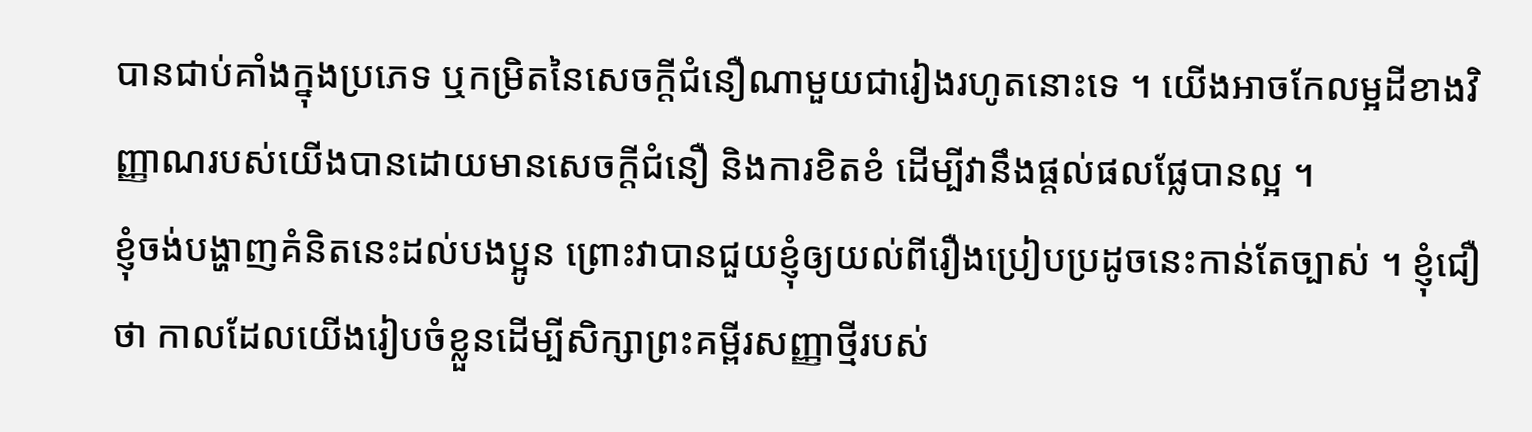បានជាប់គាំងក្នុងប្រភេទ ឬកម្រិតនៃសេចក្តីជំនឿណាមួយជារៀងរហូតនោះទេ ។ យើងអាចកែលម្អដីខាងវិញ្ញាណរបស់យើងបានដោយមានសេចក្តីជំនឿ និងការខិតខំ ដើម្បីវានឹងផ្តល់ផលផ្លែបានល្អ ។
ខ្ញុំចង់បង្ហាញគំនិតនេះដល់បងប្អូន ព្រោះវាបានជួយខ្ញុំឲ្យយល់ពីរឿងប្រៀបប្រដូចនេះកាន់តែច្បាស់ ។ ខ្ញុំជឿថា កាលដែលយើងរៀបចំខ្លួនដើម្បីសិក្សាព្រះគម្ពីរសញ្ញាថ្មីរបស់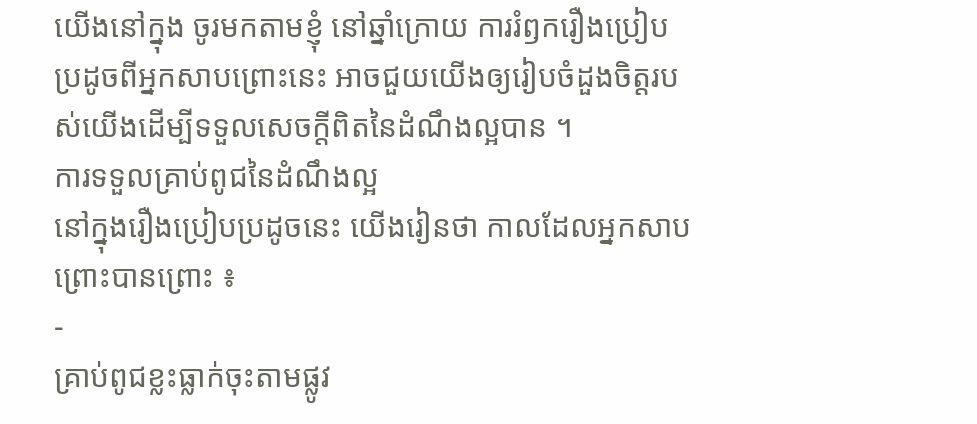យើងនៅក្នុង ចូរមកតាមខ្ញុំ នៅឆ្នាំក្រោយ ការរំឭករឿងប្រៀបប្រដូចពីអ្នកសាបព្រោះនេះ អាចជួយយើងឲ្យរៀបចំដួងចិត្តរបស់យើងដើម្បីទទួលសេចក្តីពិតនៃដំណឹងល្អបាន ។
ការទទួលគ្រាប់ពូជនៃដំណឹងល្អ
នៅក្នុងរឿងប្រៀបប្រដូចនេះ យើងរៀនថា កាលដែលអ្នកសាបព្រោះបានព្រោះ ៖
-
គ្រាប់ពូជខ្លះធ្លាក់ចុះតាមផ្លូវ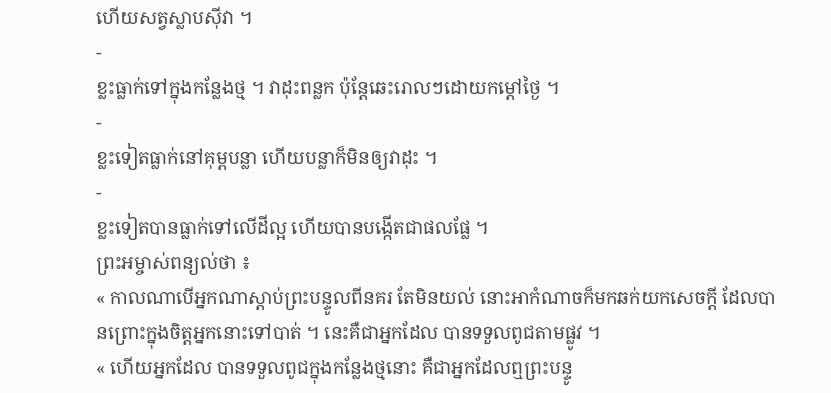ហើយសត្វស្លាបស៊ីវា ។
-
ខ្លះធ្លាក់ទៅក្នុងកន្លែងថ្ម ។ វាដុះពន្លក ប៉ុន្តែឆេះរោលៗដោយកម្តៅថ្ងៃ ។
-
ខ្លះទៀតធ្លាក់នៅគុម្ពបន្លា ហើយបន្លាក៏មិនឲ្យវាដុះ ។
-
ខ្លះទៀតបានធ្លាក់ទៅលើដីល្អ ហើយបានបង្កើតជាផលផ្លែ ។
ព្រះអម្ចាស់ពន្យល់ថា ៖
« កាលណាបើអ្នកណាស្តាប់ព្រះបន្ទូលពីនគរ តែមិនយល់ នោះអាកំណាចក៏មកឆក់យកសេចក្តី ដែលបានព្រោះក្នុងចិត្តអ្នកនោះទៅបាត់ ។ នេះគឺជាអ្នកដែល បានទទួលពូជតាមផ្លូវ ។
« ហើយអ្នកដែល បានទទួលពូជក្នុងកន្លែងថ្មនោះ គឺជាអ្នកដែលឮព្រះបន្ទូ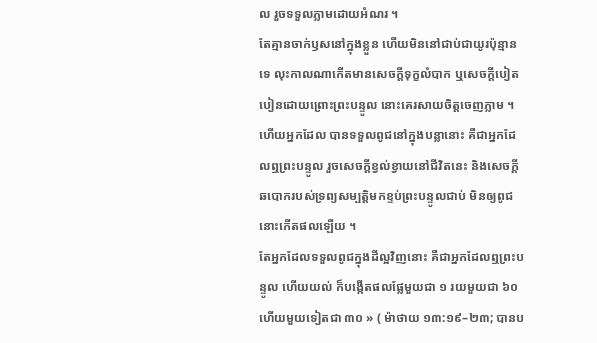ល រួចទទួលភ្លាមដោយអំណរ ។
តែគ្មានចាក់ឫសនៅក្នុងខ្លួន ហើយមិននៅជាប់ជាយូរប៉ុន្មានទេ លុះកាលណាកើតមានសេចក្តីទុក្ខលំបាក ឬសេចក្តីបៀតបៀនដោយព្រោះព្រះបន្ទូល នោះគេរសាយចិត្តចេញភ្លាម ។
ហើយអ្នកដែល បានទទួលពូជនៅក្នុងបន្លានោះ គឺជាអ្នកដែលឮព្រះបន្ទូល រួចសេចក្តីខ្វល់ខ្វាយនៅជីវិតនេះ និងសេចក្តីឆបោករបស់ទ្រព្យសម្បត្តិមកខ្ទប់ព្រះបន្ទូលជាប់ មិនឲ្យពូជនោះកើតផលឡើយ ។
តែអ្នកដែលទទួលពូជក្នុងដីល្អវិញនោះ គឺជាអ្នកដែលឮព្រះបន្ទូល ហើយយល់ ក៏បង្កើតផលផ្លែមួយជា ១ រយមួយជា ៦០ ហើយមួយទៀតជា ៣០ » ( ម៉ាថាយ ១៣:១៩–២៣; បានប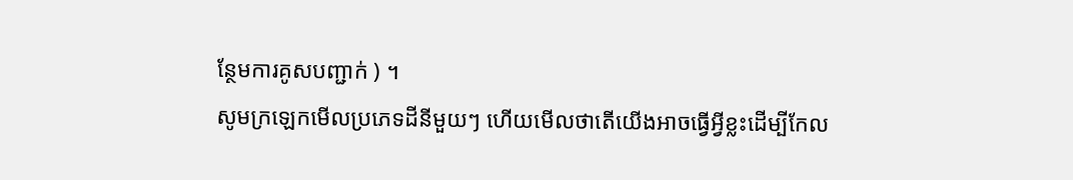ន្ថែមការគូសបញ្ជាក់ ) ។
សូមក្រឡេកមើលប្រភេទដីនីមួយៗ ហើយមើលថាតើយើងអាចធ្វើអ្វីខ្លះដើម្បីកែល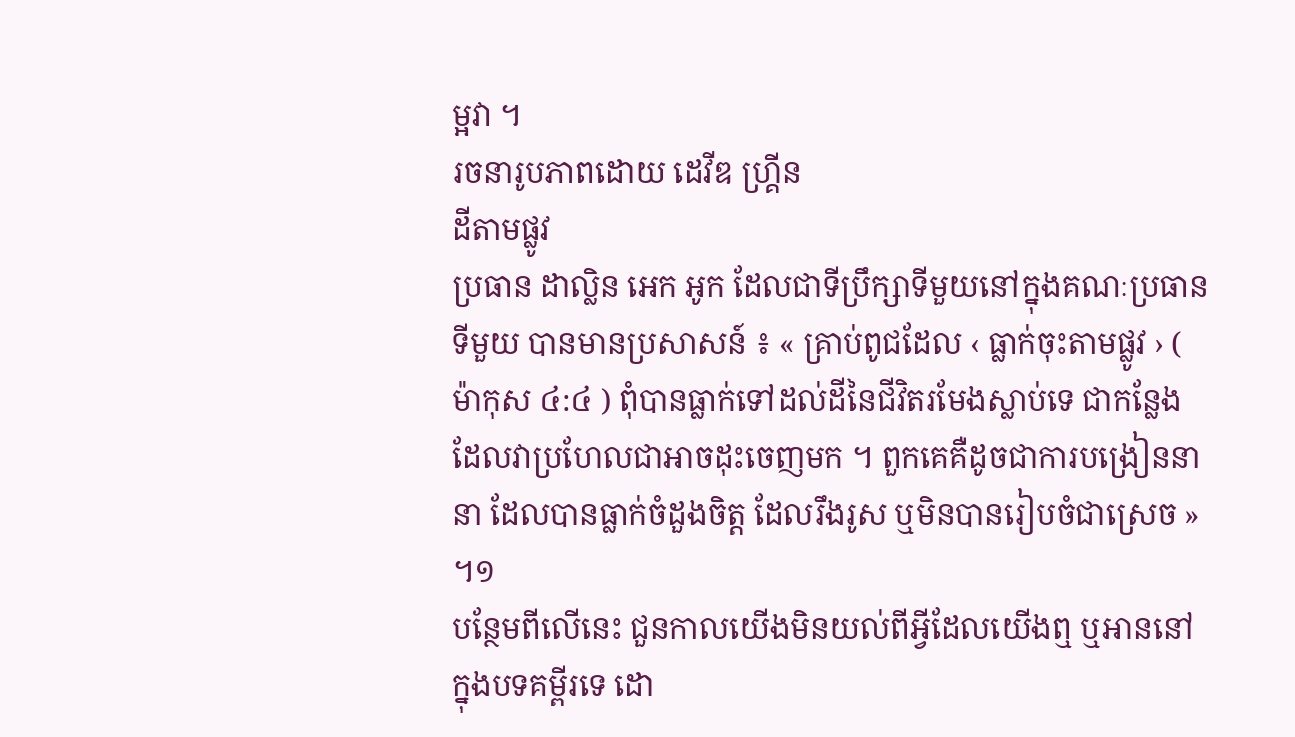ម្អវា ។
រចនារូបភាពដោយ ដេវីឌ ហ្គ្រីន
ដីតាមផ្លូវ
ប្រធាន ដាល្លិន អេក អូក ដែលជាទីប្រឹក្សាទីមួយនៅក្នុងគណៈប្រធានទីមួយ បានមានប្រសាសន៍ ៖ « គ្រាប់ពូជដែល ‹ ធ្លាក់ចុះតាមផ្លូវ › ( ម៉ាកុស ៤:៤ ) ពុំបានធ្លាក់ទៅដល់ដីនៃជីវិតរមែងស្លាប់ទេ ជាកន្លែងដែលវាប្រហែលជាអាចដុះចេញមក ។ ពួកគេគឺដូចជាការបង្រៀននានា ដែលបានធ្លាក់ចំដួងចិត្ត ដែលរឹងរូស ឬមិនបានរៀបចំជាស្រេច » ។១
បន្ថែមពីលើនេះ ជួនកាលយើងមិនយល់ពីអ្វីដែលយើងឮ ឬអាននៅក្នុងបទគម្ពីរទេ ដោ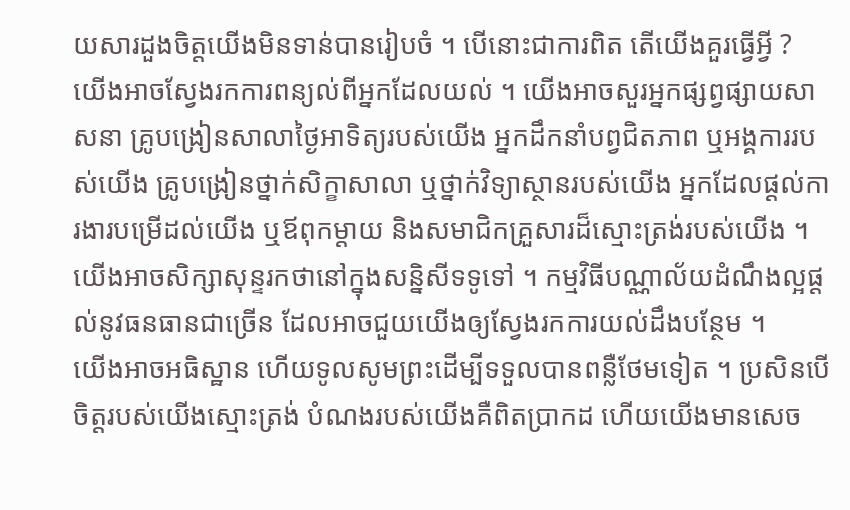យសារដួងចិត្តយើងមិនទាន់បានរៀបចំ ។ បើនោះជាការពិត តើយើងគួរធ្វើអ្វី ?
យើងអាចស្វែងរកការពន្យល់ពីអ្នកដែលយល់ ។ យើងអាចសួរអ្នកផ្សព្វផ្សាយសាសនា គ្រូបង្រៀនសាលាថ្ងៃអាទិត្យរបស់យើង អ្នកដឹកនាំបព្វជិតភាព ឬអង្គការរបស់យើង គ្រូបង្រៀនថ្នាក់សិក្ខាសាលា ឬថ្នាក់វិទ្យាស្ថានរបស់យើង អ្នកដែលផ្ដល់ការងារបម្រើដល់យើង ឬឪពុកម្តាយ និងសមាជិកគ្រួសារដ៏ស្មោះត្រង់របស់យើង ។ យើងអាចសិក្សាសុន្ទរកថានៅក្នុងសន្និសីទទូទៅ ។ កម្មវិធីបណ្ណាល័យដំណឹងល្អផ្តល់នូវធនធានជាច្រើន ដែលអាចជួយយើងឲ្យស្វែងរកការយល់ដឹងបន្ថែម ។
យើងអាចអធិស្ឋាន ហើយទូលសូមព្រះដើម្បីទទួលបានពន្លឺថែមទៀត ។ ប្រសិនបើចិត្តរបស់យើងស្មោះត្រង់ បំណងរបស់យើងគឺពិតប្រាកដ ហើយយើងមានសេច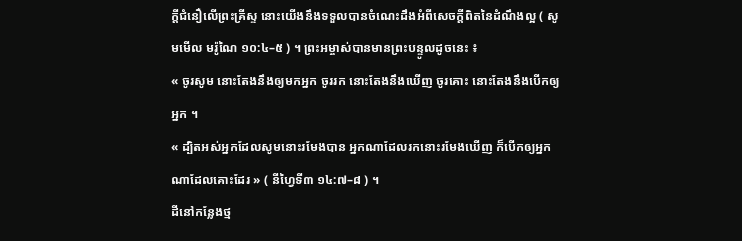ក្ដីជំនឿលើព្រះគ្រីស្ទ នោះយើងនឹងទទួលបានចំណេះដឹងអំពីសេចក្តីពិតនៃដំណឹងល្អ ( សូមមើល មរ៉ូណៃ ១០:៤–៥ ) ។ ព្រះអម្ចាស់បានមានព្រះបន្ទូលដូចនេះ ៖
« ចូរសូម នោះតែងនឹងឲ្យមកអ្នក ចូររក នោះតែងនឹងឃើញ ចូរគោះ នោះតែងនឹងបើកឲ្យអ្នក ។
« ដ្បិតអស់អ្នកដែលសូមនោះរមែងបាន អ្នកណាដែលរកនោះរមែងឃើញ ក៏បើកឲ្យអ្នកណាដែលគោះដែរ » ( នីហ្វៃទី៣ ១៤:៧–៨ ) ។
ដីនៅកន្លែងថ្ម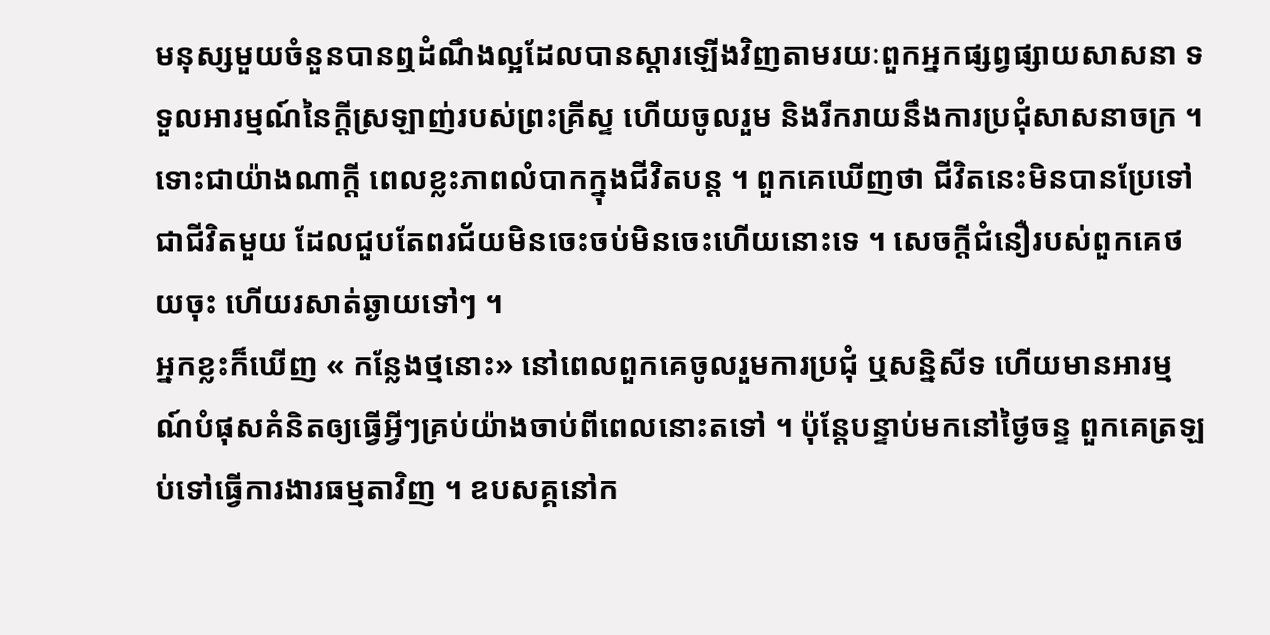មនុស្សមួយចំនួនបានឮដំណឹងល្អដែលបានស្ដារឡើងវិញតាមរយៈពួកអ្នកផ្សព្វផ្សាយសាសនា ទទួលអារម្មណ៍នៃក្តីស្រឡាញ់របស់ព្រះគ្រីស្ទ ហើយចូលរួម និងរីករាយនឹងការប្រជុំសាសនាចក្រ ។ ទោះជាយ៉ាងណាក្តី ពេលខ្លះភាពលំបាកក្នុងជីវិតបន្ត ។ ពួកគេឃើញថា ជីវិតនេះមិនបានប្រែទៅជាជីវិតមួយ ដែលជួបតែពរជ័យមិនចេះចប់មិនចេះហើយនោះទេ ។ សេចក្ដីជំនឿរបស់ពួកគេថយចុះ ហើយរសាត់ឆ្ងាយទៅៗ ។
អ្នកខ្លះក៏ឃើញ « កន្លែងថ្មនោះ» នៅពេលពួកគេចូលរួមការប្រជុំ ឬសន្និសីទ ហើយមានអារម្មណ៍បំផុសគំនិតឲ្យធ្វើអ្វីៗគ្រប់យ៉ាងចាប់ពីពេលនោះតទៅ ។ ប៉ុន្តែបន្ទាប់មកនៅថ្ងៃចន្ទ ពួកគេត្រឡប់ទៅធ្វើការងារធម្មតាវិញ ។ ឧបសគ្គនៅក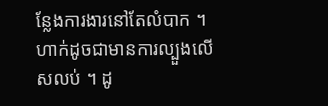ន្លែងការងារនៅតែលំបាក ។ ហាក់ដូចជាមានការល្បួងលើសលប់ ។ ដូ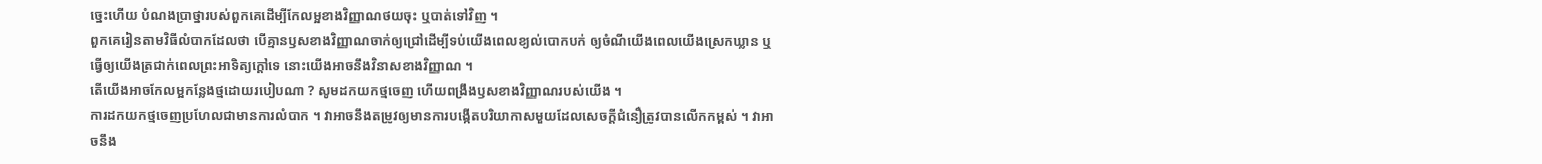ច្នេះហើយ បំណងប្រាថ្នារបស់ពួកគេដើម្បីកែលម្អខាងវិញ្ញាណថយចុះ ឬបាត់ទៅវិញ ។
ពួកគេរៀនតាមវិធីលំបាកដែលថា បើគ្មានឫសខាងវិញ្ញាណចាក់ឲ្យជ្រៅដើម្បីទប់យើងពេលខ្យល់បោកបក់ ឲ្យចំណីយើងពេលយើងស្រេកឃ្លាន ឬធ្វើឲ្យយើងត្រជាក់ពេលព្រះអាទិត្យក្តៅទេ នោះយើងអាចនឹងវិនាសខាងវិញ្ញាណ ។
តើយើងអាចកែលម្អកន្លែងថ្មដោយរបៀបណា ? សូមដកយកថ្មចេញ ហើយពង្រឹងឫសខាងវិញ្ញាណរបស់យើង ។
ការដកយកថ្មចេញប្រហែលជាមានការលំបាក ។ វាអាចនឹងតម្រូវឲ្យមានការបង្កើតបរិយាកាសមួយដែលសេចក្ដីជំនឿត្រូវបានលើកកម្ពស់ ។ វាអាចនឹង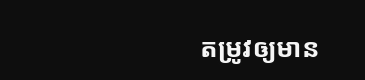តម្រូវឲ្យមាន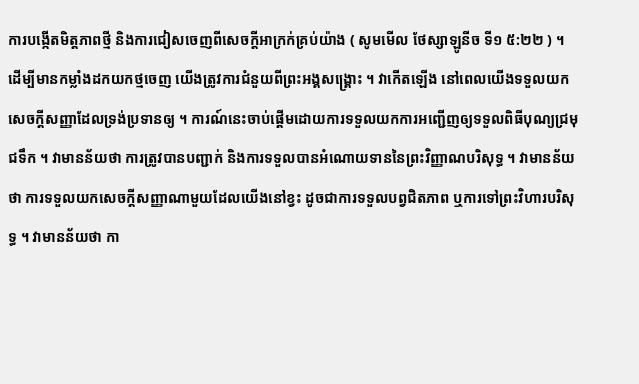ការបង្កើតមិត្តភាពថ្មី និងការជៀសចេញពីសេចក្តីអាក្រក់គ្រប់យ៉ាង ( សូមមើល ថែស្សាឡូនីច ទី១ ៥:២២ ) ។
ដើម្បីមានកម្លាំងដកយកថ្មចេញ យើងត្រូវការជំនួយពីព្រះអង្គសង្គ្រោះ ។ វាកើតឡើង នៅពេលយើងទទួលយកសេចក្ដីសញ្ញាដែលទ្រង់ប្រទានឲ្យ ។ ការណ៍នេះចាប់ផ្ដើមដោយការទទួលយកការអញ្ជើញឲ្យទទួលពិធីបុណ្យជ្រមុជទឹក ។ វាមានន័យថា ការត្រូវបានបញ្ជាក់ និងការទទួលបានអំណោយទាននៃព្រះវិញ្ញាណបរិសុទ្ធ ។ វាមានន័យថា ការទទួលយកសេចក្ដីសញ្ញាណាមួយដែលយើងនៅខ្វះ ដូចជាការទទួលបព្វជិតភាព ឬការទៅព្រះវិហារបរិសុទ្ធ ។ វាមានន័យថា កា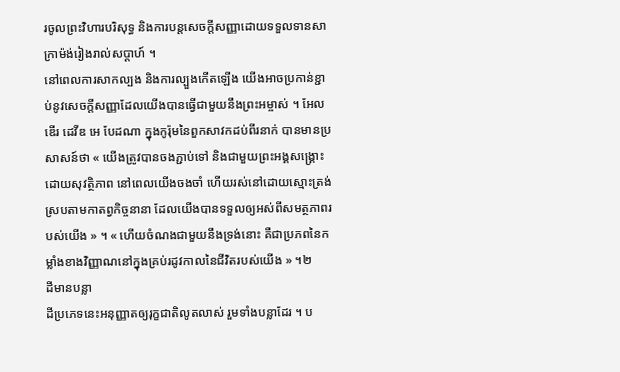រចូលព្រះវិហារបរិសុទ្ធ និងការបន្តសេចក្ដីសញ្ញាដោយទទួលទានសាក្រាម៉ង់រៀងរាល់សប្ដាហ៍ ។
នៅពេលការសាកល្បង និងការល្បួងកើតឡើង យើងអាចប្រកាន់ខ្ជាប់នូវសេចក្ដីសញ្ញាដែលយើងបានធ្វើជាមួយនឹងព្រះអម្ចាស់ ។ អែលឌើរ ដេវីឌ អេ បែដណា ក្នុងកូរ៉ុមនៃពួកសាវកដប់ពីរនាក់ បានមានប្រសាសន៍ថា « យើងត្រូវបានចងភ្ជាប់ទៅ និងជាមួយព្រះអង្គសង្គ្រោះដោយសុវត្ថិភាព នៅពេលយើងចងចាំ ហើយរស់នៅដោយស្មោះត្រង់ស្របតាមកាតព្វកិច្ចនានា ដែលយើងបានទទួលឲ្យអស់ពីសមត្ថភាពរបស់យើង » ។ « ហើយចំណងជាមួយនឹងទ្រង់នោះ គឺជាប្រភពនៃកម្លាំងខាងវិញ្ញាណនៅក្នុងគ្រប់រដូវកាលនៃជីវិតរបស់យើង » ។២
ដីមានបន្លា
ដីប្រភេទនេះអនុញ្ញាតឲ្យរុក្ខជាតិលូតលាស់ រួមទាំងបន្លាដែរ ។ ប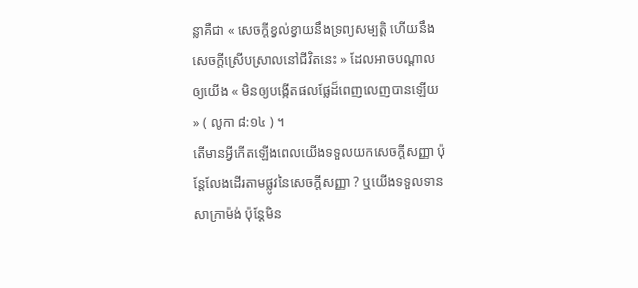ន្លាគឺជា « សេចក្តីខ្វល់ខ្វាយនឹងទ្រព្យសម្បត្តិ ហើយនឹងសេចក្ដីស្រើបស្រាលនៅជីវិតនេះ » ដែលអាចបណ្ដាលឲ្យយើង « មិនឲ្យបង្កើតផលផ្លែដ៏ពេញលេញបានឡើយ » ( លូកា ៨:១៤ ) ។
តើមានអ្វីកើតឡើងពេលយើងទទួលយកសេចក្ដីសញ្ញា ប៉ុន្តែលែងដើរតាមផ្លូវនៃសេចក្ដីសញ្ញា ? ឬយើងទទួលទានសាក្រាម៉ង់ ប៉ុន្តែមិន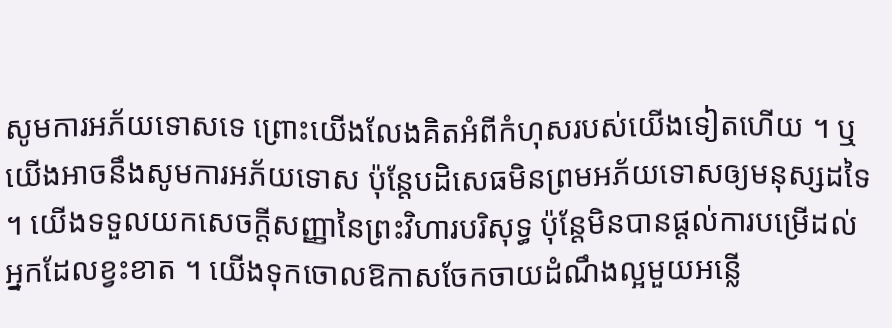សូមការអភ័យទោសទេ ព្រោះយើងលែងគិតអំពីកំហុសរបស់យើងទៀតហើយ ។ ឬយើងអាចនឹងសូមការអភ័យទោស ប៉ុន្តែបដិសេធមិនព្រមអភ័យទោសឲ្យមនុស្សដទៃ ។ យើងទទួលយកសេចក្ដីសញ្ញានៃព្រះវិហារបរិសុទ្ធ ប៉ុន្តែមិនបានផ្ដល់ការបម្រើដល់អ្នកដែលខ្វះខាត ។ យើងទុកចោលឱកាសចែកចាយដំណឹងល្អមួយអន្លើ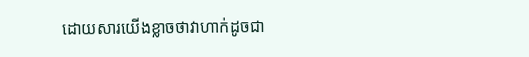ដោយសារយើងខ្លាចថាវាហាក់ដូចជា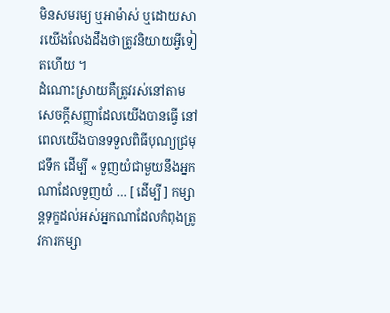មិនសមរម្យ ឬអាម៉ាស់ ឬដោយសារយើងលែងដឹងថាត្រូវនិយាយអ្វីទៀតហើយ ។
ដំណោះស្រាយគឺត្រូវរស់នៅតាមសេចក្ដីសញ្ញាដែលយើងបានធ្វើ នៅពេលយើងបានទទួលពិធីបុណ្យជ្រមុជទឹក ដើម្បី « ទួញយំជាមួយនឹងអ្នកណាដែលទួញយំ … [ ដើម្បី ] កម្សាន្ដទុក្ខដល់អស់អ្នកណាដែលកំពុងត្រូវការកម្សា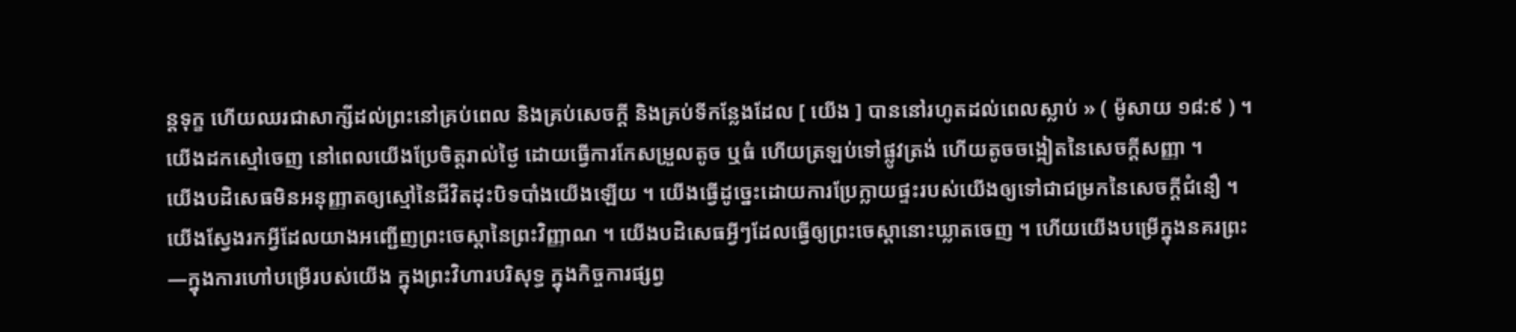ន្ដទុក្ខ ហើយឈរជាសាក្សីដល់ព្រះនៅគ្រប់ពេល និងគ្រប់សេចក្ដី និងគ្រប់ទីកន្លែងដែល [ យើង ] បាននៅរហូតដល់ពេលស្លាប់ » ( ម៉ូសាយ ១៨:៩ ) ។
យើងដកស្មៅចេញ នៅពេលយើងប្រែចិត្តរាល់ថ្ងៃ ដោយធ្វើការកែសម្រួលតូច ឬធំ ហើយត្រឡប់ទៅផ្លូវត្រង់ ហើយតូចចង្អៀតនៃសេចក្ដីសញ្ញា ។
យើងបដិសេធមិនអនុញ្ញាតឲ្យស្មៅនៃជីវិតដុះបិទបាំងយើងឡើយ ។ យើងធ្វើដូច្នេះដោយការប្រែក្លាយផ្ទះរបស់យើងឲ្យទៅជាជម្រកនៃសេចក្តីជំនឿ ។ យើងស្វែងរកអ្វីដែលយាងអញ្ជើញព្រះចេស្ដានៃព្រះវិញ្ញាណ ។ យើងបដិសេធអ្វីៗដែលធ្វើឲ្យព្រះចេស្ដានោះឃ្លាតចេញ ។ ហើយយើងបម្រើក្នុងនគរព្រះ—ក្នុងការហៅបម្រើរបស់យើង ក្នុងព្រះវិហារបរិសុទ្ធ ក្នុងកិច្ចការផ្សព្វ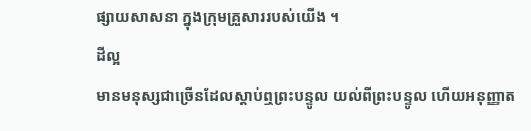ផ្សាយសាសនា ក្នុងក្រុមគ្រួសាររបស់យើង ។
ដីល្អ
មានមនុស្សជាច្រើនដែលស្ដាប់ឮព្រះបន្ទូល យល់ពីព្រះបន្ទូល ហើយអនុញ្ញាត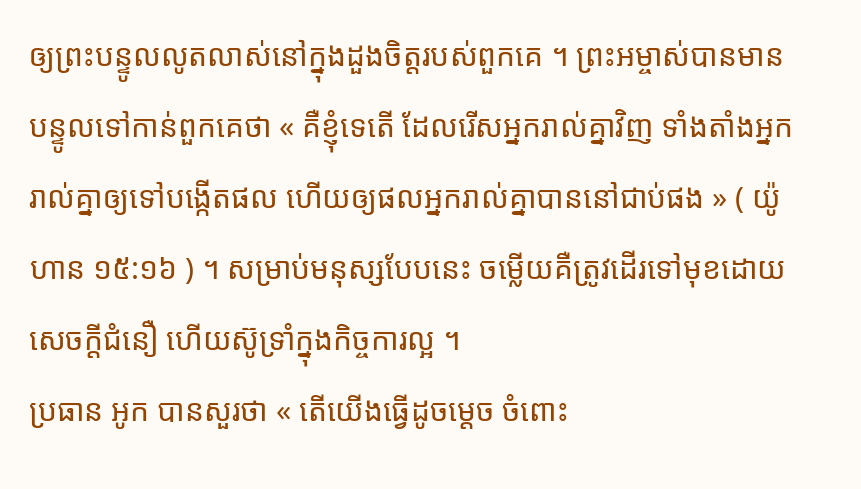ឲ្យព្រះបន្ទូលលូតលាស់នៅក្នុងដួងចិត្តរបស់ពួកគេ ។ ព្រះអម្ចាស់បានមានបន្ទូលទៅកាន់ពួកគេថា « គឺខ្ញុំទេតើ ដែលរើសអ្នករាល់គ្នាវិញ ទាំងតាំងអ្នករាល់គ្នាឲ្យទៅបង្កើតផល ហើយឲ្យផលអ្នករាល់គ្នាបាននៅជាប់ផង » ( យ៉ូហាន ១៥:១៦ ) ។ សម្រាប់មនុស្សបែបនេះ ចម្លើយគឺត្រូវដើរទៅមុខដោយសេចក្ដីជំនឿ ហើយស៊ូទ្រាំក្នុងកិច្ចការល្អ ។
ប្រធាន អូក បានសួរថា « តើយើងធ្វើដូចម្តេច ចំពោះ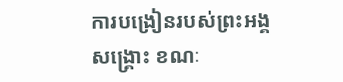ការបង្រៀនរបស់ព្រះអង្គសង្រ្គោះ ខណៈ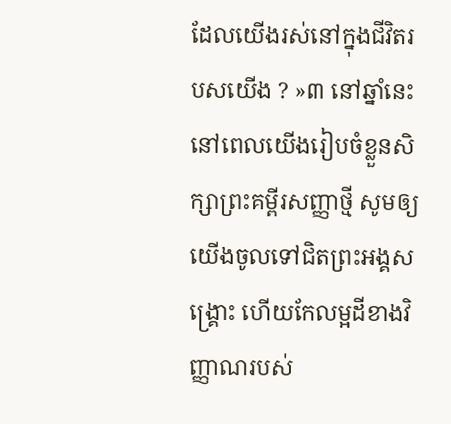ដែលយើងរស់នៅក្នុងជីវិតរបសយើង ? »៣ នៅឆ្នាំនេះ នៅពេលយើងរៀបចំខ្លួនសិក្សាព្រះគម្ពីរសញ្ញាថ្មី សូមឲ្យយើងចូលទៅជិតព្រះអង្គសង្គ្រោះ ហើយកែលម្អដីខាងវិញ្ញាណរបស់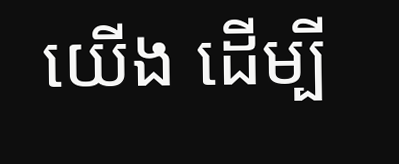យើង ដើម្បី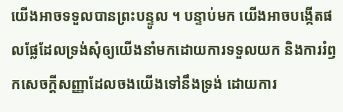យើងអាចទទួលបានព្រះបន្ទូល ។ បន្ទាប់មក យើងអាចបង្កើតផលផ្លែដែលទ្រង់សុំឲ្យយើងនាំមកដោយការទទួលយក និងការរំឭកសេចក្ដីសញ្ញាដែលចងយើងទៅនឹងទ្រង់ ដោយការ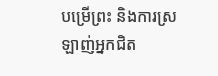បម្រើព្រះ និងការស្រឡាញ់អ្នកជិត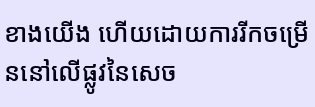ខាងយើង ហើយដោយការរីកចម្រើននៅលើផ្លូវនៃសេច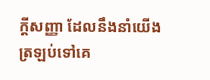ក្ដីសញ្ញា ដែលនឹងនាំយើងត្រឡប់ទៅគេ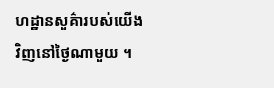ហដ្ឋានសួគ៌ារបស់យើងវិញនៅថ្ងៃណាមួយ ។